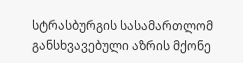სტრასბურგის სასამართლომ განსხვავებული აზრის მქონე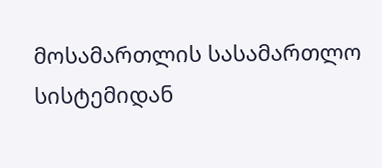მოსამართლის სასამართლო სისტემიდან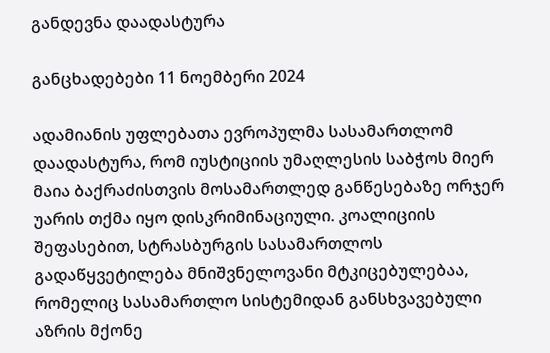განდევნა დაადასტურა

განცხადებები 11 ნოემბერი 2024

ადამიანის უფლებათა ევროპულმა სასამართლომ დაადასტურა, რომ იუსტიციის უმაღლესის საბჭოს მიერ მაია ბაქრაძისთვის მოსამართლედ განწესებაზე ორჯერ უარის თქმა იყო დისკრიმინაციული. კოალიციის შეფასებით, სტრასბურგის სასამართლოს გადაწყვეტილება მნიშვნელოვანი მტკიცებულებაა, რომელიც სასამართლო სისტემიდან განსხვავებული აზრის მქონე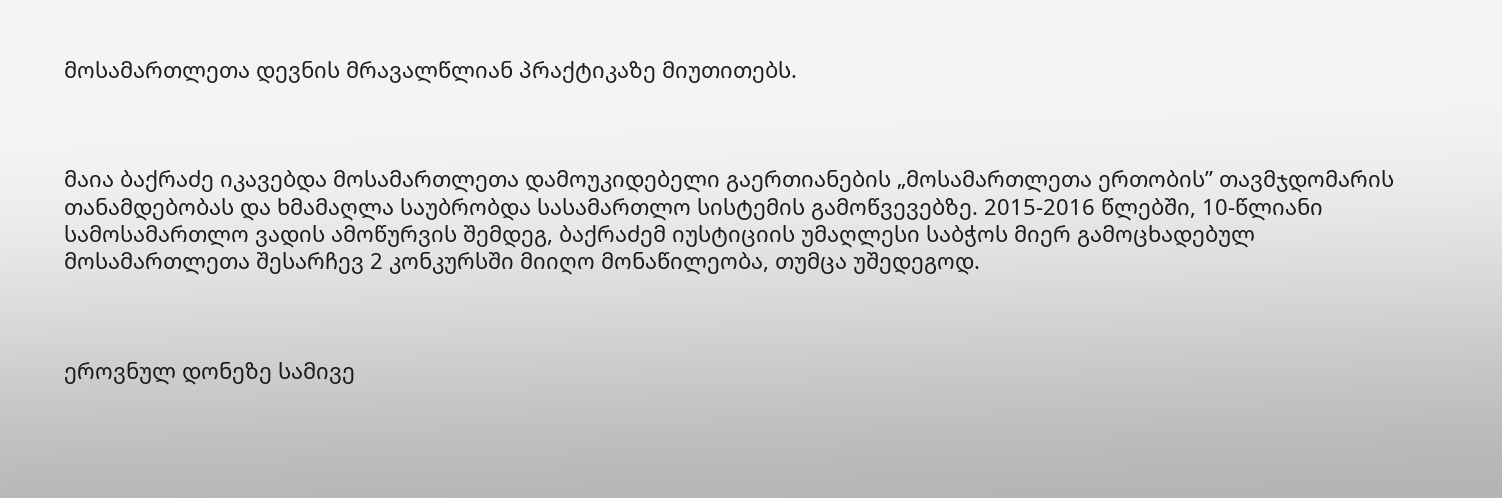მოსამართლეთა დევნის მრავალწლიან პრაქტიკაზე მიუთითებს.



მაია ბაქრაძე იკავებდა მოსამართლეთა დამოუკიდებელი გაერთიანების „მოსამართლეთა ერთობის” თავმჯდომარის თანამდებობას და ხმამაღლა საუბრობდა სასამართლო სისტემის გამოწვევებზე. 2015-2016 წლებში, 10-წლიანი სამოსამართლო ვადის ამოწურვის შემდეგ, ბაქრაძემ იუსტიციის უმაღლესი საბჭოს მიერ გამოცხადებულ მოსამართლეთა შესარჩევ 2 კონკურსში მიიღო მონაწილეობა, თუმცა უშედეგოდ.



ეროვნულ დონეზე სამივე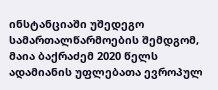ინსტანციაში უშედეგო სამართალწარმოების შემდგომ, მაია ბაქრაძემ 2020 წელს ადამიანის უფლებათა ევროპულ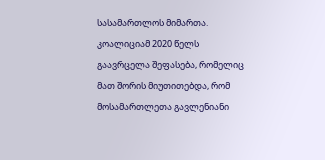სასამართლოს მიმართა.  კოალიციამ 2020 წელს გაავრცელა შეფასება, რომელიც მათ შორის მიუთითებდა, რომ მოსამართლეთა გავლენიანი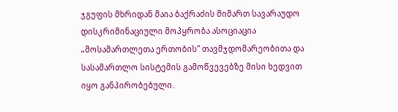ჯგუფის მხრიდან მაია ბაქრაძის მიმართ სავარაუდო დისკრიმინაციული მოპყრობა ასოციაცია „მოსამართლეთა ერთობის“ თავმჯდომარეობითა და სასამართლო სისტემის გამოწვევებზე მისი ხედვით იყო განპირობებული.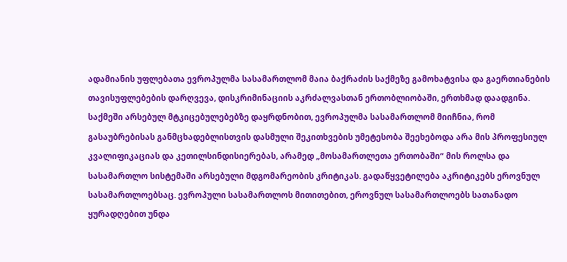ადამიანის უფლებათა ევროპულმა სასამართლომ მაია ბაქრაძის საქმეზე გამოხატვისა და გაერთიანების თავისუფლებების დარღვევა, დისკრიმინაციის აკრძალვასთან ერთობლიობაში, ერთხმად დაადგინა. საქმეში არსებულ მტკიცებულებებზე დაყრდნობით, ევროპულმა სასამართლომ მიიჩნია, რომ გასაუბრებისას განმცხადებლისთვის დასმული შეკითხვების უმეტესობა შეეხებოდა არა მის პროფესიულ კვალიფიკაციას და კეთილსინდისიერებას, არამედ „მოსამართლეთა ერთობაში“ მის როლსა და სასამართლო სისტემაში არსებული მდგომარეობის კრიტიკას. გადაწყვეტილება აკრიტიკებს ეროვნულ სასამართლოებსაც. ევროპული სასამართლოს მითითებით, ეროვნულ სასამართლოებს სათანადო ყურადღებით უნდა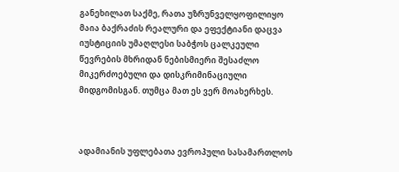განეხილათ საქმე, რათა უზრუნველყოფილიყო მაია ბაქრაძის რეალური და ეფექტიანი დაცვა იუსტიციის უმაღლესი საბჭოს ცალკეული წევრების მხრიდან ნებისმიერი შესაძლო მიკერძოებული და დისკრიმინაციული მიდგომისგან. თუმცა მათ ეს ვერ მოახერხეს.



ადამიანის უფლებათა ევროპული სასამართლოს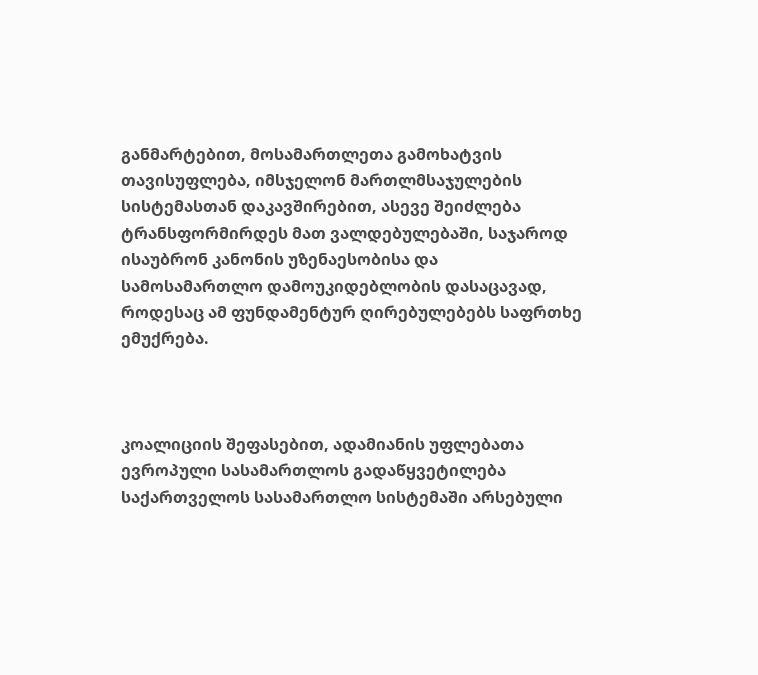განმარტებით, მოსამართლეთა გამოხატვის თავისუფლება, იმსჯელონ მართლმსაჯულების სისტემასთან დაკავშირებით, ასევე შეიძლება ტრანსფორმირდეს მათ ვალდებულებაში, საჯაროდ ისაუბრონ კანონის უზენაესობისა და სამოსამართლო დამოუკიდებლობის დასაცავად, როდესაც ამ ფუნდამენტურ ღირებულებებს საფრთხე ემუქრება.



კოალიციის შეფასებით, ადამიანის უფლებათა ევროპული სასამართლოს გადაწყვეტილება საქართველოს სასამართლო სისტემაში არსებული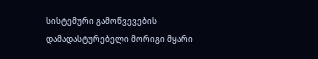სისტემური გამოწვევების დამადასტურებელი მორიგი მყარი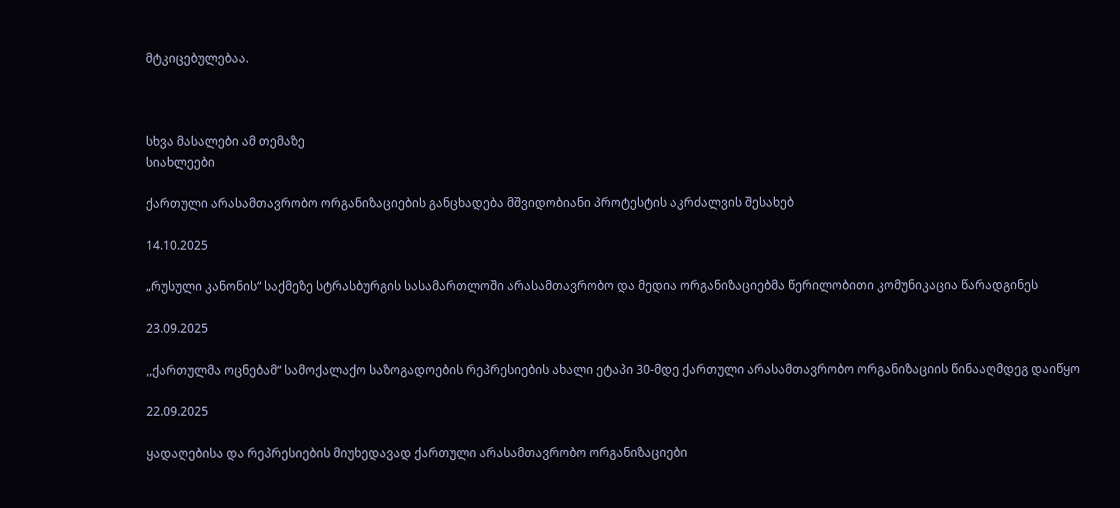მტკიცებულებაა.



სხვა მასალები ამ თემაზე
სიახლეები

ქართული არასამთავრობო ორგანიზაციების განცხადება მშვიდობიანი პროტესტის აკრძალვის შესახებ

14.10.2025

„რუსული კანონის“ საქმეზე სტრასბურგის სასამართლოში არასამთავრობო და მედია ორგანიზაციებმა წერილობითი კომუნიკაცია წარადგინეს

23.09.2025

,,ქართულმა ოცნებამ“ სამოქალაქო საზოგადოების რეპრესიების ახალი ეტაპი 30-მდე ქართული არასამთავრობო ორგანიზაციის წინააღმდეგ დაიწყო

22.09.2025

ყადაღებისა და რეპრესიების მიუხედავად ქართული არასამთავრობო ორგანიზაციები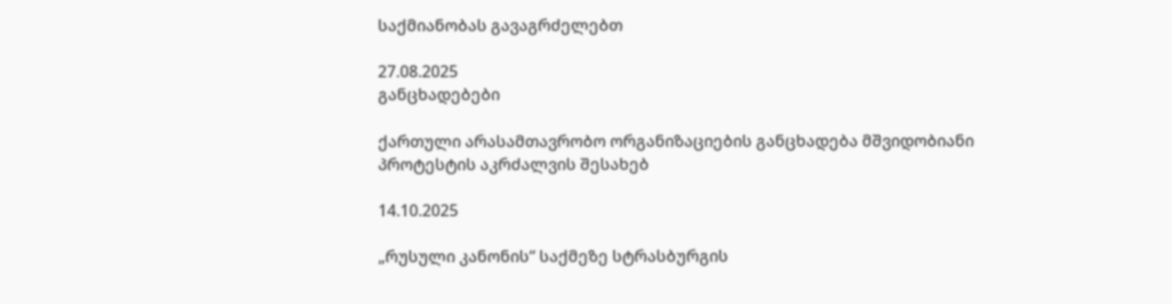საქმიანობას გავაგრძელებთ

27.08.2025
განცხადებები

ქართული არასამთავრობო ორგანიზაციების განცხადება მშვიდობიანი პროტესტის აკრძალვის შესახებ

14.10.2025

„რუსული კანონის“ საქმეზე სტრასბურგის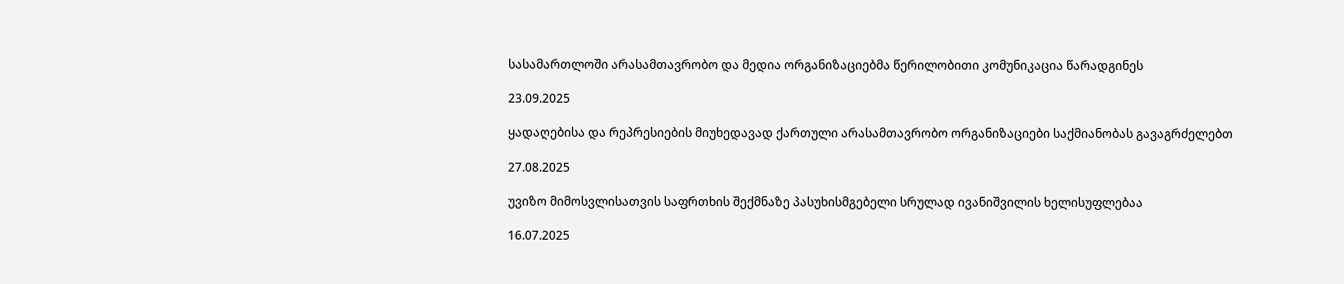სასამართლოში არასამთავრობო და მედია ორგანიზაციებმა წერილობითი კომუნიკაცია წარადგინეს

23.09.2025

ყადაღებისა და რეპრესიების მიუხედავად ქართული არასამთავრობო ორგანიზაციები საქმიანობას გავაგრძელებთ

27.08.2025

უვიზო მიმოსვლისათვის საფრთხის შექმნაზე პასუხისმგებელი სრულად ივანიშვილის ხელისუფლებაა

16.07.2025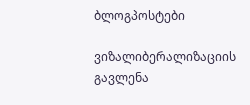ბლოგპოსტები

ვიზალიბერალიზაციის გავლენა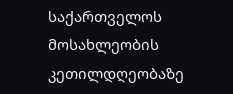საქართველოს მოსახლეობის კეთილდღეობაზე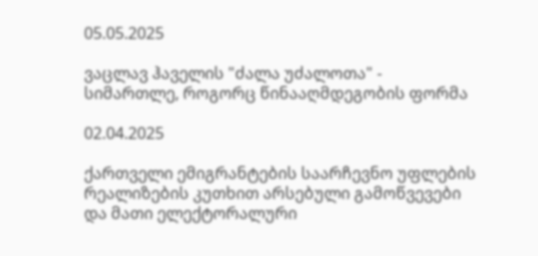05.05.2025

ვაცლავ ჰაველის "ძალა უძალოთა" - სიმართლე, როგორც წინააღმდეგობის ფორმა

02.04.2025

ქართველი ემიგრანტების საარჩევნო უფლების რეალიზების კუთხით არსებული გამოწვევები და მათი ელექტორალური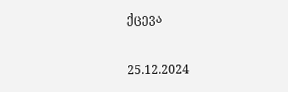ქცევა

25.12.2024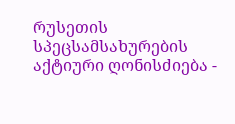რუსეთის სპეცსამსახურების აქტიური ღონისძიება -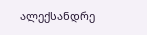ალექსანდრე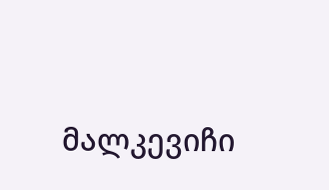მალკევიჩი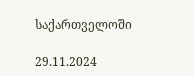საქართველოში

29.11.2024